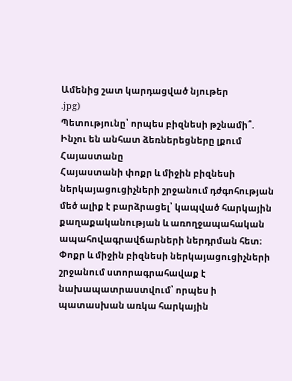Ամենից շատ կարդացված նյութեր
.jpg)
Պետությունը՝ որպես բիզնեսի թշնամի՞. Ինչու են անհատ ձեռներեցները լքում Հայաստանը
Հայաստանի փոքր և միջին բիզնեսի ներկայացուցիչների շրջանում դժգոհության մեծ ալիք է բարձրացել՝ կապված հարկային քաղաքականության և առողջապահական ապահովագրավճարների ներդրման հետ։ Փոքր և միջին բիզնեսի ներկայացուցիչների շրջանում ստորագրահավաք է նախապատրաստվում՝ որպես ի պատասխան առկա հարկային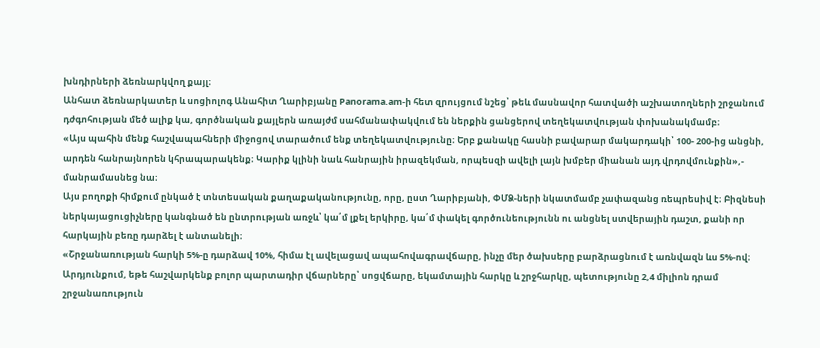խնդիրների ձեռնարկվող քայլ։
Անհատ ձեռնարկատեր և սոցիոլոգ Անահիտ Ղարիբյանը Panorama.am-ի հետ զրույցում նշեց՝ թեև մասնավոր հատվածի աշխատողների շրջանում դժգոհության մեծ ալիք կա, գործնական քայլերն առայժմ սահմանափակվում են ներքին ցանցերով տեղեկատվության փոխանակմամբ։
«Այս պահին մենք հաշվապահների միջոցով տարածում ենք տեղեկատվությունը։ Երբ քանակը հասնի բավարար մակարդակի՝ 100- 200-ից անցնի, արդեն հանրայնորեն կհրապարակենք։ Կարիք կլինի նաև հանրային իրազեկման, որպեսզի ավելի լայն խմբեր միանան այդ վրդովմունքին»,- մանրամասնեց նա։
Այս բողոքի հիմքում ընկած է տնտեսական քաղաքականությունը, որը, ըստ Ղարիբյանի, ՓՄՁ-ների նկատմամբ չափազանց ռեպրեսիվ է։ Բիզնեսի ներկայացուցիչները կանգնած են ընտրության առջև՝ կա՛մ լքել երկիրը, կա՛մ փակել գործունեությունն ու անցնել ստվերային դաշտ, քանի որ հարկային բեռը դարձել է անտանելի։
«Շրջանառության հարկի 5%-ը դարձավ 10%, հիմա էլ ավելացավ ապահովագրավճարը, ինչը մեր ծախսերը բարձրացնում է առնվազն ևս 5%-ով։ Արդյունքում, եթե հաշվարկենք բոլոր պարտադիր վճարները՝ սոցվճարը, եկամտային հարկը և շրջհարկը, պետությունը 2,4 միլիոն դրամ շրջանառություն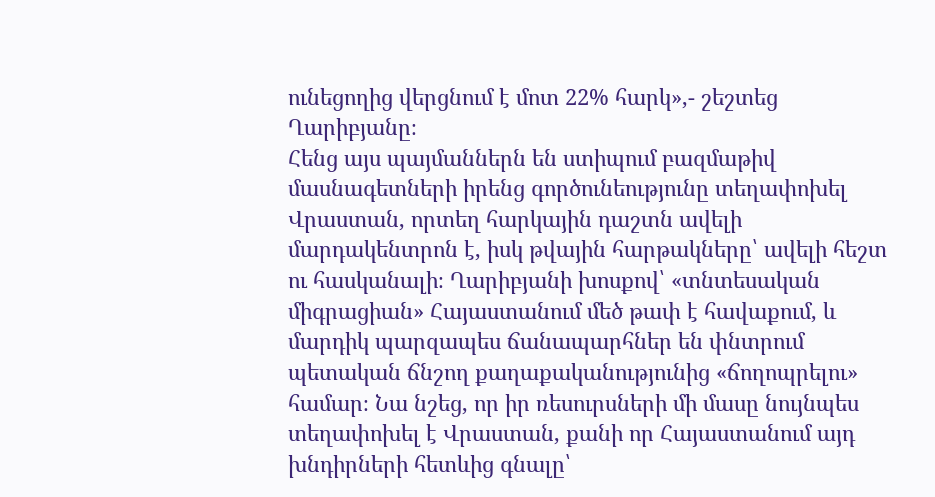ունեցողից վերցնում է մոտ 22% հարկ»,- շեշտեց Ղարիբյանը։
Հենց այս պայմաններն են ստիպում բազմաթիվ մասնագետների իրենց գործունեությունը տեղափոխել Վրաստան, որտեղ հարկային դաշտն ավելի մարդակենտրոն է, իսկ թվային հարթակները՝ ավելի հեշտ ու հասկանալի։ Ղարիբյանի խոսքով՝ «տնտեսական միգրացիան» Հայաստանում մեծ թափ է հավաքում, և մարդիկ պարզապես ճանապարհներ են փնտրում պետական ճնշող քաղաքականությունից «ճողոպրելու» համար։ Նա նշեց, որ իր ռեսուրսների մի մասը նույնպես տեղափոխել է Վրաստան, քանի որ Հայաստանում այդ խնդիրների հետևից գնալը՝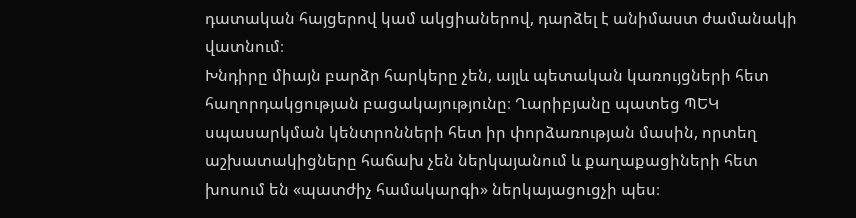դատական հայցերով կամ ակցիաներով, դարձել է անիմաստ ժամանակի վատնում։
Խնդիրը միայն բարձր հարկերը չեն, այլև պետական կառույցների հետ հաղորդակցության բացակայությունը։ Ղարիբյանը պատեց ՊԵԿ սպասարկման կենտրոնների հետ իր փորձառության մասին, որտեղ աշխատակիցները հաճախ չեն ներկայանում և քաղաքացիների հետ խոսում են «պատժիչ համակարգի» ներկայացուցչի պես։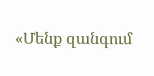«Մենք զանգում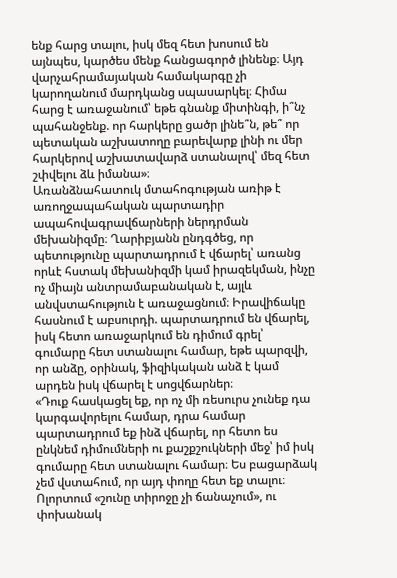ենք հարց տալու, իսկ մեզ հետ խոսում են այնպես, կարծես մենք հանցագործ լինենք։ Այդ վարչահրամայական համակարգը չի կարողանում մարդկանց սպասարկել։ Հիմա հարց է առաջանում՝ եթե գնանք միտինգի, ի՞նչ պահանջենք. որ հարկերը ցածր լինե՞ն, թե՞ որ պետական աշխատողը բարեվարք լինի ու մեր հարկերով աշխատավարձ ստանալով՝ մեզ հետ շփվելու ձև իմանա»։
Առանձնահատուկ մտահոգության առիթ է առողջապահական պարտադիր ապահովագրավճարների ներդրման մեխանիզմը։ Ղարիբյանն ընդգծեց, որ պետությունը պարտադրում է վճարել՝ առանց որևէ հստակ մեխանիզմի կամ իրազեկման, ինչը ոչ միայն անտրամաբանական է, այլև անվստահություն է առաջացնում։ Իրավիճակը հասնում է աբսուրդի. պարտադրում են վճարել, իսկ հետո առաջարկում են դիմում գրել՝ գումարը հետ ստանալու համար, եթե պարզվի, որ անձը, օրինակ, ֆիզիկական անձ է կամ արդեն իսկ վճարել է սոցվճարներ։
«Դուք հասկացել եք, որ ոչ մի ռեսուրս չունեք դա կարգավորելու համար, դրա համար պարտադրում եք ինձ վճարել, որ հետո ես ընկնեմ դիմումների ու քաշքշուկների մեջ՝ իմ իսկ գումարը հետ ստանալու համար։ Ես բացարձակ չեմ վստահում, որ այդ փողը հետ եք տալու։ Ոլորտում «շունը տիրոջը չի ճանաչում», ու փոխանակ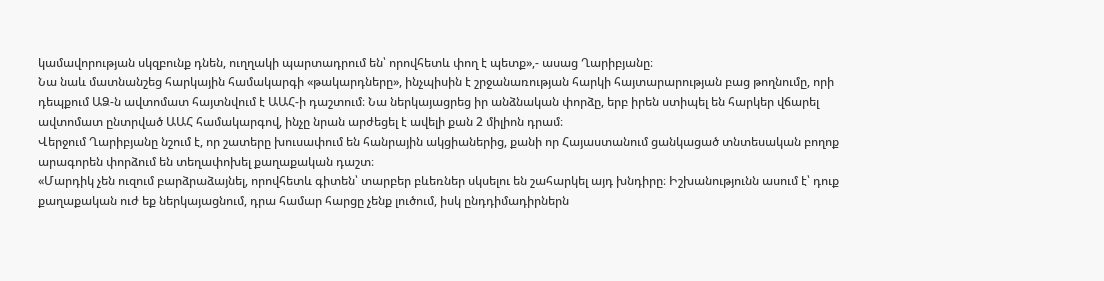կամավորության սկզբունք դնեն, ուղղակի պարտադրում են՝ որովհետև փող է պետք»,- ասաց Ղարիբյանը։
Նա նաև մատնանշեց հարկային համակարգի «թակարդները», ինչպիսին է շրջանառության հարկի հայտարարության բաց թողնումը, որի դեպքում ԱՁ-ն ավտոմատ հայտնվում է ԱԱՀ-ի դաշտում։ Նա ներկայացրեց իր անձնական փորձը, երբ իրեն ստիպել են հարկեր վճարել ավտոմատ ընտրված ԱԱՀ համակարգով, ինչը նրան արժեցել է ավելի քան 2 միլիոն դրամ։
Վերջում Ղարիբյանը նշում է, որ շատերը խուսափում են հանրային ակցիաներից, քանի որ Հայաստանում ցանկացած տնտեսական բողոք արագորեն փորձում են տեղափոխել քաղաքական դաշտ։
«Մարդիկ չեն ուզում բարձրաձայնել, որովհետև գիտեն՝ տարբեր բևեռներ սկսելու են շահարկել այդ խնդիրը։ Իշխանությունն ասում է՝ դուք քաղաքական ուժ եք ներկայացնում, դրա համար հարցը չենք լուծում, իսկ ընդդիմադիրներն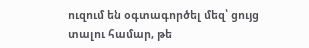ուզում են օգտագործել մեզ՝ ցույց տալու համար, թե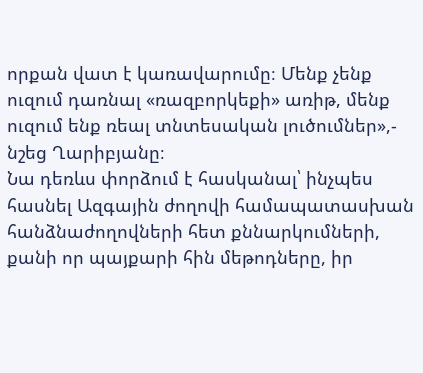որքան վատ է կառավարումը։ Մենք չենք ուզում դառնալ «ռազբորկեքի» առիթ, մենք ուզում ենք ռեալ տնտեսական լուծումներ»,- նշեց Ղարիբյանը։
Նա դեռևս փորձում է հասկանալ՝ ինչպես հասնել Ազգային ժողովի համապատասխան հանձնաժողովների հետ քննարկումների, քանի որ պայքարի հին մեթոդները, իր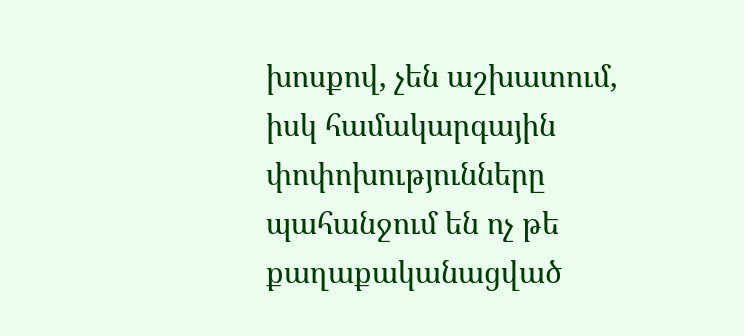խոսքով, չեն աշխատում, իսկ համակարգային փոփոխությունները պահանջում են ոչ թե քաղաքականացված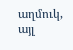աղմուկ, այլ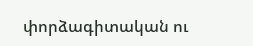փորձագիտական ու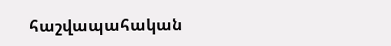հաշվապահական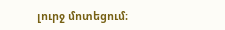լուրջ մոտեցում։